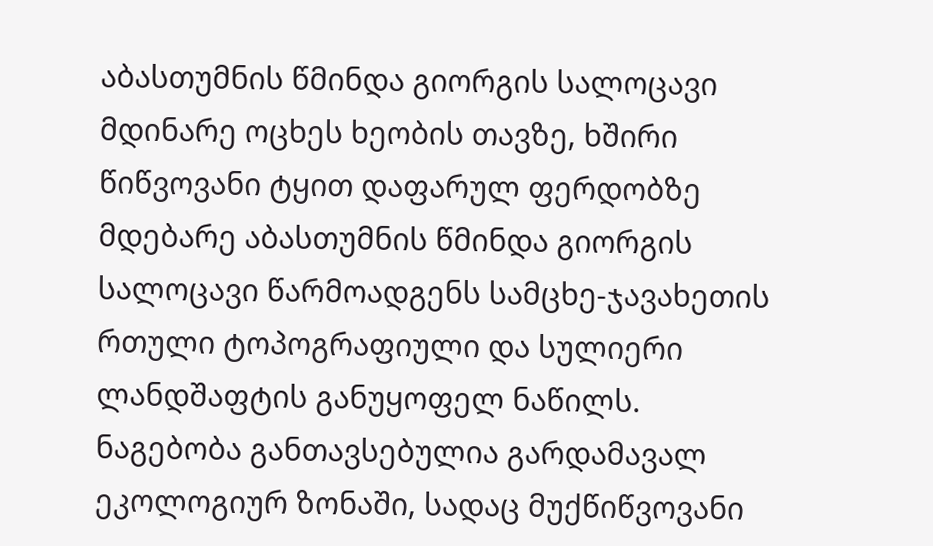აბასთუმნის წმინდა გიორგის სალოცავი
მდინარე ოცხეს ხეობის თავზე, ხშირი წიწვოვანი ტყით დაფარულ ფერდობზე მდებარე აბასთუმნის წმინდა გიორგის სალოცავი წარმოადგენს სამცხე-ჯავახეთის რთული ტოპოგრაფიული და სულიერი ლანდშაფტის განუყოფელ ნაწილს. ნაგებობა განთავსებულია გარდამავალ ეკოლოგიურ ზონაში, სადაც მუქწიწვოვანი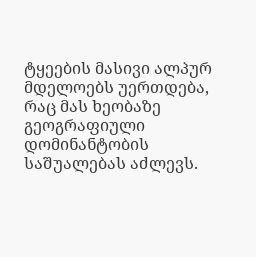ტყეების მასივი ალპურ მდელოებს უერთდება, რაც მას ხეობაზე გეოგრაფიული დომინანტობის საშუალებას აძლევს.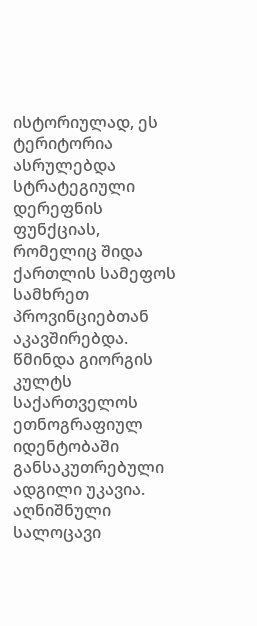ისტორიულად, ეს ტერიტორია ასრულებდა სტრატეგიული დერეფნის ფუნქციას, რომელიც შიდა ქართლის სამეფოს სამხრეთ პროვინციებთან აკავშირებდა.
წმინდა გიორგის კულტს საქართველოს ეთნოგრაფიულ იდენტობაში განსაკუთრებული ადგილი უკავია. აღნიშნული სალოცავი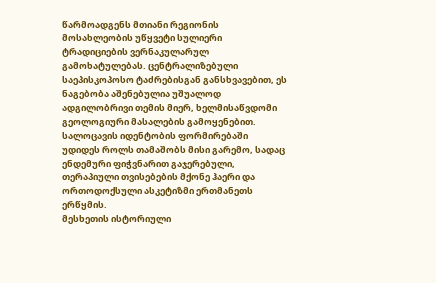წარმოადგენს მთიანი რეგიონის მოსახლეობის უწყვეტი სულიერი ტრადიციების ვერნაკულარულ გამოხატულებას. ცენტრალიზებული საეპისკოპოსო ტაძრებისგან განსხვავებით, ეს ნაგებობა აშენებულია უშუალოდ ადგილობრივი თემის მიერ, ხელმისაწვდომი გეოლოგიური მასალების გამოყენებით. სალოცავის იდენტობის ფორმირებაში უდიდეს როლს თამაშობს მისი გარემო, სადაც ენდემური ფიჭვნარით გაჯერებული, თერაპიული თვისებების მქონე ჰაერი და ორთოდოქსული ასკეტიზმი ერთმანეთს ერწყმის.
მესხეთის ისტორიული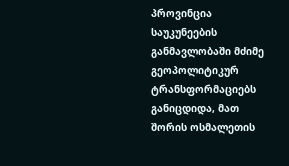პროვინცია საუკუნეების განმავლობაში მძიმე გეოპოლიტიკურ ტრანსფორმაციებს განიცდიდა, მათ შორის ოსმალეთის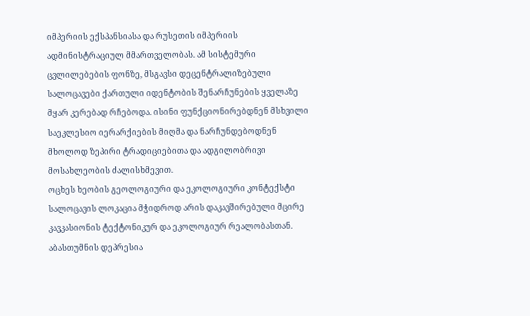იმპერიის ექსპანსიასა და რუსეთის იმპერიის ადმინისტრაციულ მმართველობას. ამ სისტემური ცვლილებების ფონზე, მსგავსი დეცენტრალიზებული სალოცავები ქართული იდენტობის შენარჩუნების ყველაზე მყარ კერებად რჩებოდა. ისინი ფუნქციონირებდნენ მსხვილი საეკლესიო იერარქიების მიღმა და ნარჩუნდებოდნენ მხოლოდ ზეპირი ტრადიციებითა და ადგილობრივი მოსახლეობის ძალისხმევით.
ოცხეს ხეობის გეოლოგიური და ეკოლოგიური კონტექსტი
სალოცავის ლოკაცია მჭიდროდ არის დაკავშირებული მცირე კავკასიონის ტექტონიკურ და ეკოლოგიურ რეალობასთან. აბასთუმნის დეპრესია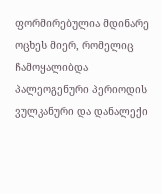ფორმირებულია მდინარე ოცხეს მიერ, რომელიც ჩამოყალიბდა პალეოგენური პერიოდის ვულკანური და დანალექი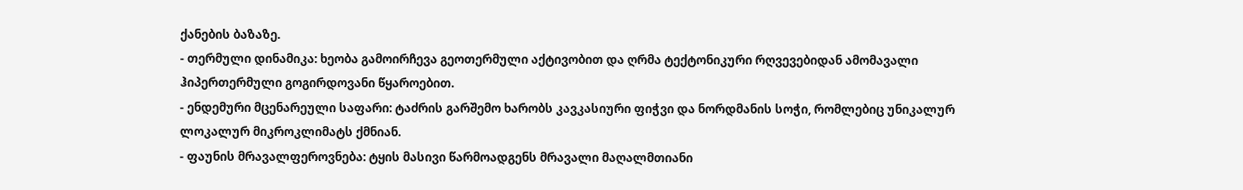ქანების ბაზაზე.
- თერმული დინამიკა: ხეობა გამოირჩევა გეოთერმული აქტივობით და ღრმა ტექტონიკური რღვევებიდან ამომავალი ჰიპერთერმული გოგირდოვანი წყაროებით.
- ენდემური მცენარეული საფარი: ტაძრის გარშემო ხარობს კავკასიური ფიჭვი და ნორდმანის სოჭი, რომლებიც უნიკალურ ლოკალურ მიკროკლიმატს ქმნიან.
- ფაუნის მრავალფეროვნება: ტყის მასივი წარმოადგენს მრავალი მაღალმთიანი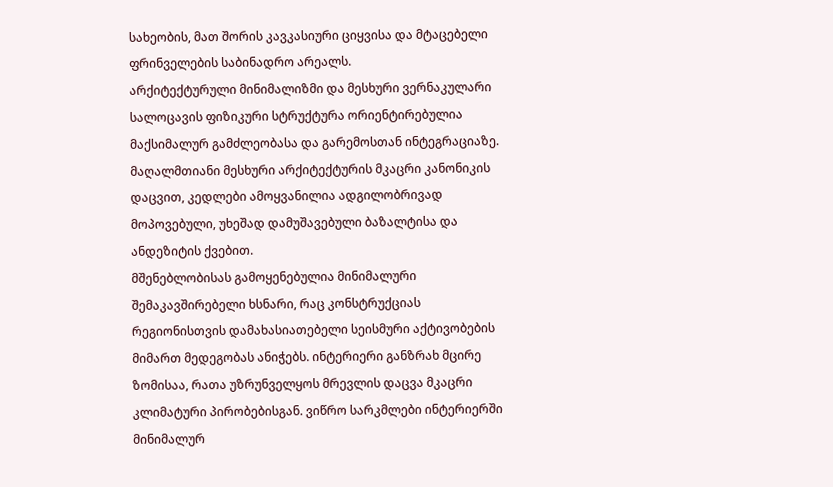სახეობის, მათ შორის კავკასიური ციყვისა და მტაცებელი ფრინველების საბინადრო არეალს.
არქიტექტურული მინიმალიზმი და მესხური ვერნაკულარი
სალოცავის ფიზიკური სტრუქტურა ორიენტირებულია მაქსიმალურ გამძლეობასა და გარემოსთან ინტეგრაციაზე. მაღალმთიანი მესხური არქიტექტურის მკაცრი კანონიკის დაცვით, კედლები ამოყვანილია ადგილობრივად მოპოვებული, უხეშად დამუშავებული ბაზალტისა და ანდეზიტის ქვებით.
მშენებლობისას გამოყენებულია მინიმალური შემაკავშირებელი ხსნარი, რაც კონსტრუქციას რეგიონისთვის დამახასიათებელი სეისმური აქტივობების მიმართ მედეგობას ანიჭებს. ინტერიერი განზრახ მცირე ზომისაა, რათა უზრუნველყოს მრევლის დაცვა მკაცრი კლიმატური პირობებისგან. ვიწრო სარკმლები ინტერიერში მინიმალურ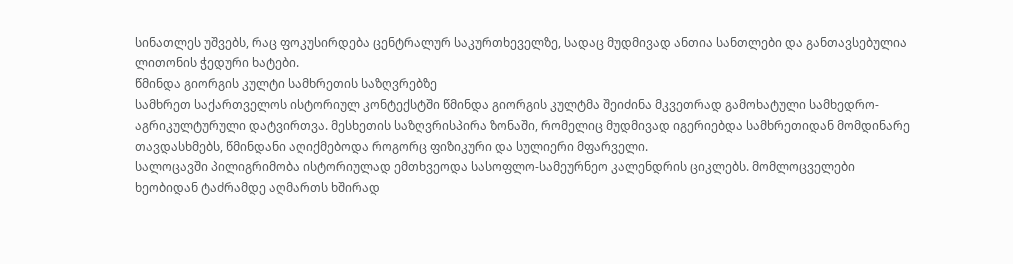სინათლეს უშვებს, რაც ფოკუსირდება ცენტრალურ საკურთხეველზე, სადაც მუდმივად ანთია სანთლები და განთავსებულია ლითონის ჭედური ხატები.
წმინდა გიორგის კულტი სამხრეთის საზღვრებზე
სამხრეთ საქართველოს ისტორიულ კონტექსტში წმინდა გიორგის კულტმა შეიძინა მკვეთრად გამოხატული სამხედრო-აგრიკულტურული დატვირთვა. მესხეთის საზღვრისპირა ზონაში, რომელიც მუდმივად იგერიებდა სამხრეთიდან მომდინარე თავდასხმებს, წმინდანი აღიქმებოდა როგორც ფიზიკური და სულიერი მფარველი.
სალოცავში პილიგრიმობა ისტორიულად ემთხვეოდა სასოფლო-სამეურნეო კალენდრის ციკლებს. მომლოცველები ხეობიდან ტაძრამდე აღმართს ხშირად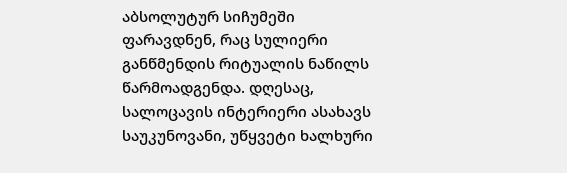აბსოლუტურ სიჩუმეში ფარავდნენ, რაც სულიერი განწმენდის რიტუალის ნაწილს წარმოადგენდა. დღესაც, სალოცავის ინტერიერი ასახავს საუკუნოვანი, უწყვეტი ხალხური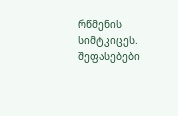რწმენის სიმტკიცეს.
შეფასებები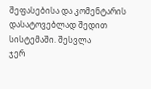შეფასებისა და კომენტარის დასატოვებლად შედით სისტემაში. შესვლა
ჯერ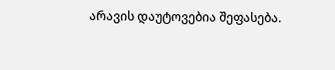არავის დაუტოვებია შეფასება.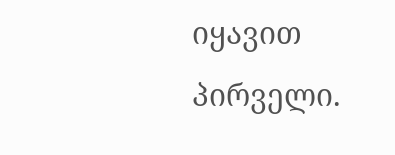იყავით პირველი.